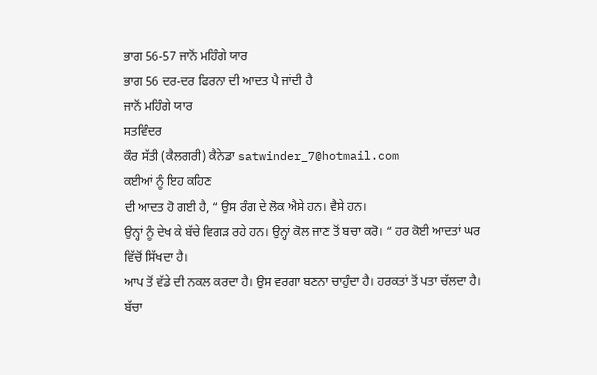ਭਾਗ 56-57 ਜਾਨੋਂ ਮਹਿੰਗੇ ਯਾਰ
ਭਾਗ 56 ਦਰ-ਦਰ ਫਿਰਨਾ ਦੀ ਆਦਤ ਪੈ ਜਾਂਦੀ ਹੈ
ਜਾਨੋਂ ਮਹਿੰਗੇ ਯਾਰ
ਸਤਵਿੰਦਰ
ਕੌਰ ਸੱਤੀ (ਕੈਲਗਰੀ) ਕੈਨੇਡਾ satwinder_7@hotmail.com
ਕਈਆਂ ਨੂੰ ਇਹ ਕਹਿਣ
ਦੀ ਆਦਤ ਹੋ ਗਈ ਹੈ, “ ਉਸ ਰੰਗ ਦੇ ਲੋਕ ਐਸੇ ਹਨ। ਵੈਸੇ ਹਨ।
ਉਨ੍ਹਾਂ ਨੂੰ ਦੇਖ ਕੇ ਬੱਚੇ ਵਿਗੜ ਰਹੇ ਹਨ। ਉਨ੍ਹਾਂ ਕੋਲ ਜਾਣ ਤੋਂ ਬਚਾ ਕਰੋ। “ ਹਰ ਕੋਈ ਆਦਤਾਂ ਘਰ ਵਿੱਚੋਂ ਸਿੱਖਦਾ ਹੈ।
ਆਪ ਤੋਂ ਵੱਡੇ ਦੀ ਨਕਲ ਕਰਦਾ ਹੈ। ਉਸ ਵਰਗਾ ਬਣਨਾ ਚਾਹੁੰਦਾ ਹੈ। ਹਰਕਤਾਂ ਤੋਂ ਪਤਾ ਚੱਲਦਾ ਹੈ। ਬੱਚਾ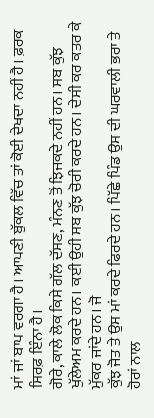ਮਾਂ ਜਾਂ ਬਾਪ ਵਰਗਾ ਹੈ। ਆਪਣੀ ਬੁੱਕਲ ਵਿੱਚ ਤਾਂ ਕੋਈ ਦੇਖਦਾ ਨਹੀਂ ਹੈ। ਫ਼ਰਕ ਸਿਰਫ਼ ਇੰਨਾ ਹੈ।
ਗੋਰੇ, ਕਾਲੇ ਲੋਕ ਕਿਸੇ ਗੱਲ ਦੱਸਣ, ਮੰਨਣ ਤੋਂ ਝਿਜਕਦੇ ਨਹੀਂ ਹਨ। ਸਬ ਕੁੱਝ
ਖੁੱਲੇਅਮ ਕਰਦੇ ਹਨ। ਕਈ ਉਹੀ ਸਬ ਕੁੱਝ ਚੋਰੀ ਕਰਦੇ ਹਨ। ਦੇਸੀ ਕਰ ਕਤਰ ਕੇ ਮੁੱਕਰ ਜਾਂਦੇ ਹਨ। ਜੋ
ਕੁੱਝ ਜੋਤ ਤੇ ਉਸ ਮਾਂ ਕਰਦੇ ਫਿਰਦੇ ਹਨ। ਪਿੱਛੇ ਪਿੰਡ ਉਸ ਦੀ ਘਰਵਾਲੀ ਭਰਾ ਤੇ ਹੋਰਾਂ ਨਾਲ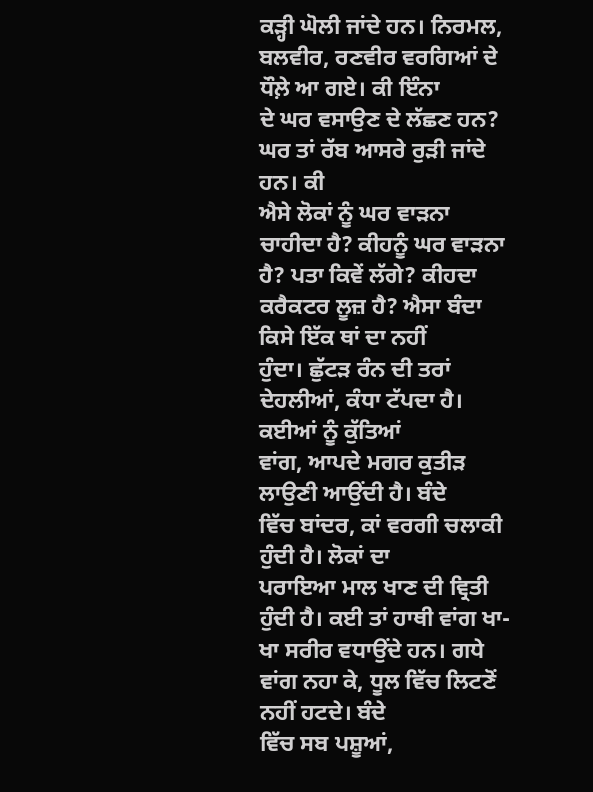ਕੜ੍ਹੀ ਘੋਲੀ ਜਾਂਦੇ ਹਨ। ਨਿਰਮਲ, ਬਲਵੀਰ, ਰਣਵੀਰ ਵਰਗਿਆਂ ਦੇ ਧੌਲ਼ੇ ਆ ਗਏ। ਕੀ ਇੰਨਾ
ਦੇ ਘਰ ਵਸਾਉਣ ਦੇ ਲੱਛਣ ਹਨ? ਘਰ ਤਾਂ ਰੱਬ ਆਸਰੇ ਰੁੜੀ ਜਾਂਦੇ ਹਨ। ਕੀ
ਐਸੇ ਲੋਕਾਂ ਨੂੰ ਘਰ ਵਾੜਨਾ ਚਾਹੀਦਾ ਹੈ? ਕੀਹਨੂੰ ਘਰ ਵਾੜਨਾ ਹੈ? ਪਤਾ ਕਿਵੇਂ ਲੱਗੇ? ਕੀਹਦਾ ਕਰੈਕਟਰ ਲੂਜ਼ ਹੈ? ਐਸਾ ਬੰਦਾ ਕਿਸੇ ਇੱਕ ਥਾਂ ਦਾ ਨਹੀਂ
ਹੁੰਦਾ। ਛੁੱਟੜ ਰੰਨ ਦੀ ਤਰਾਂ ਦੇਹਲੀਆਂ, ਕੰਧਾ ਟੱਪਦਾ ਹੈ। ਕਈਆਂ ਨੂੰ ਕੁੱਤਿਆਂ
ਵਾਂਗ, ਆਪਦੇ ਮਗਰ ਕੁਤੀੜ ਲਾਉਣੀ ਆਉਂਦੀ ਹੈ। ਬੰਦੇ
ਵਿੱਚ ਬਾਂਦਰ, ਕਾਂ ਵਰਗੀ ਚਲਾਕੀ ਹੁੰਦੀ ਹੈ। ਲੋਕਾਂ ਦਾ
ਪਰਾਇਆ ਮਾਲ ਖਾਣ ਦੀ ਵ੍ਰਿਤੀ ਹੁੰਦੀ ਹੈ। ਕਈ ਤਾਂ ਹਾਥੀ ਵਾਂਗ ਖਾ-ਖਾ ਸਰੀਰ ਵਧਾਉਂਦੇ ਹਨ। ਗਧੇ
ਵਾਂਗ ਨਹਾ ਕੇ, ਧੂਲ ਵਿੱਚ ਲਿਟਣੋਂ ਨਹੀਂ ਹਟਦੇ। ਬੰਦੇ
ਵਿੱਚ ਸਬ ਪਸ਼ੂਆਂ,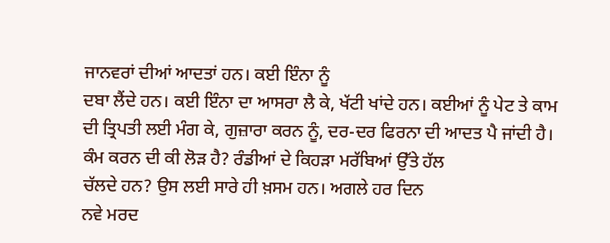ਜਾਨਵਰਾਂ ਦੀਆਂ ਆਦਤਾਂ ਹਨ। ਕਈ ਇੰਨਾ ਨੂੰ
ਦਬਾ ਲੈਂਦੇ ਹਨ। ਕਈ ਇੰਨਾ ਦਾ ਆਸਰਾ ਲੈ ਕੇ, ਖੱਟੀ ਖਾਂਦੇ ਹਨ। ਕਈਆਂ ਨੂੰ ਪੇਟ ਤੇ ਕਾਮ
ਦੀ ਤ੍ਰਿਪਤੀ ਲਈ ਮੰਗ ਕੇ, ਗੁਜ਼ਾਰਾ ਕਰਨ ਨੂੰ, ਦਰ-ਦਰ ਫਿਰਨਾ ਦੀ ਆਦਤ ਪੈ ਜਾਂਦੀ ਹੈ।
ਕੰਮ ਕਰਨ ਦੀ ਕੀ ਲੋੜ ਹੈ? ਰੰਡੀਆਂ ਦੇ ਕਿਹੜਾ ਮਰੱਬਿਆਂ ਉੱਤੇ ਹੱਲ
ਚੱਲਦੇ ਹਨ? ਉਸ ਲਈ ਸਾਰੇ ਹੀ ਖ਼ਸਮ ਹਨ। ਅਗਲੇ ਹਰ ਦਿਨ
ਨਵੇ ਮਰਦ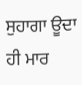ਸੁਹਾਗਾ ਊਦਾ ਹੀ ਮਾਰ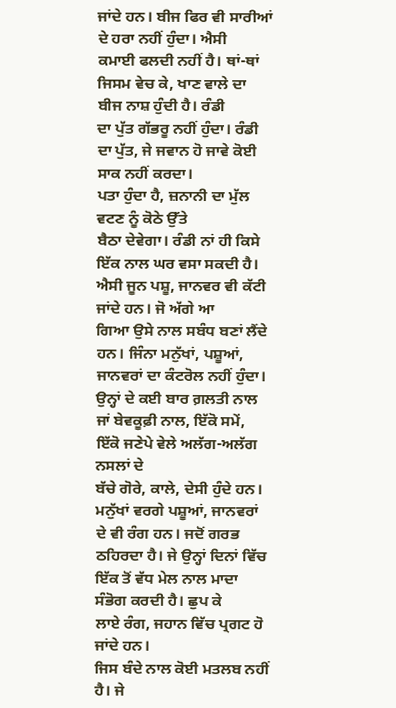ਜਾਂਦੇ ਹਨ। ਬੀਜ ਫਿਰ ਵੀ ਸਾਰੀਆਂ ਦੇ ਹਰਾ ਨਹੀਂ ਹੁੰਦਾ। ਐਸੀ
ਕਮਾਈ ਫਲਦੀ ਨਹੀਂ ਹੈ। ਥਾਂ-ਥਾਂ ਜਿਸਮ ਵੇਚ ਕੇ, ਖਾਣ ਵਾਲੇ ਦਾ ਬੀਜ ਨਾਸ਼ ਹੁੰਦੀ ਹੈ। ਰੰਡੀ
ਦਾ ਪੁੱਤ ਗੱਭਰੂ ਨਹੀਂ ਹੁੰਦਾ। ਰੰਡੀ ਦਾ ਪੁੱਤ, ਜੇ ਜਵਾਨ ਹੋ ਜਾਵੇ ਕੋਈ ਸਾਕ ਨਹੀਂ ਕਰਦਾ।
ਪਤਾ ਹੁੰਦਾ ਹੈ, ਜ਼ਨਾਨੀ ਦਾ ਮੁੱਲ ਵਟਣ ਨੂੰ ਕੋਠੇ ਉੱਤੇ
ਬੈਠਾ ਦੇਵੇਗਾ। ਰੰਡੀ ਨਾਂ ਹੀ ਕਿਸੇ ਇੱਕ ਨਾਲ ਘਰ ਵਸਾ ਸਕਦੀ ਹੈ। ਐਸੀ ਜੂਨ ਪਸ਼ੂ, ਜਾਨਵਰ ਵੀ ਕੱਟੀ ਜਾਂਦੇ ਹਨ। ਜੋ ਅੱਗੇ ਆ
ਗਿਆ ਉਸੇ ਨਾਲ ਸਬੰਧ ਬਣਾਂ ਲੈਂਦੇ ਹਨ। ਜਿੰਨਾ ਮਨੁੱਖਾਂ, ਪਸ਼ੂਆਂ, ਜਾਨਵਰਾਂ ਦਾ ਕੰਟਰੋਲ ਨਹੀਂ ਹੁੰਦਾ।
ਉਨ੍ਹਾਂ ਦੇ ਕਈ ਬਾਰ ਗ਼ਲਤੀ ਨਾਲ ਜਾਂ ਬੇਵਕੂਫ਼ੀ ਨਾਲ, ਇੱਕੋ ਸਮੇਂ, ਇੱਕੋ ਜਣੇਪੇ ਵੇਲੇ ਅਲੱਗ-ਅਲੱਗ ਨਸਲਾਂ ਦੇ
ਬੱਚੇ ਗੋਰੇ, ਕਾਲੇ, ਦੇਸੀ ਹੁੰਦੇ ਹਨ।
ਮਨੁੱਖਾਂ ਵਰਗੇ ਪਸ਼ੂਆਂ, ਜਾਨਵਰਾਂ ਦੇ ਵੀ ਰੰਗ ਹਨ। ਜਦੋਂ ਗਰਭ
ਠਹਿਰਦਾ ਹੈ। ਜੇ ਉਨ੍ਹਾਂ ਦਿਨਾਂ ਵਿੱਚ ਇੱਕ ਤੋਂ ਵੱਧ ਮੇਲ ਨਾਲ ਮਾਦਾ ਸੰਭੋਗ ਕਰਦੀ ਹੈ। ਛੁਪ ਕੇ
ਲਾਏ ਰੰਗ, ਜਹਾਨ ਵਿੱਚ ਪ੍ਰਗਟ ਹੋ ਜਾਂਦੇ ਹਨ।
ਜਿਸ ਬੰਦੇ ਨਾਲ ਕੋਈ ਮਤਲਬ ਨਹੀਂ ਹੈ। ਜੇ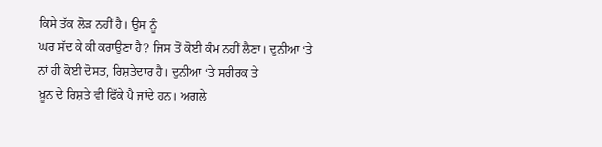ਕਿਸੇ ਤੱਕ ਲੋੜ ਨਹੀਂ ਹੈ। ਉਸ ਨੂੰ
ਘਰ ਸੱਦ ਕੇ ਕੀ ਕਰਾਉਣਾ ਹੈ? ਜਿਸ ਤੋਂ ਕੋਈ ਕੰਮ ਨਹੀਂ ਲੈਣਾ। ਦੁਨੀਆ ‘ਤੇ
ਨਾਂ ਹੀ ਕੋਈ ਦੋਸਤ, ਰਿਸ਼ਤੇਦਾਰ ਹੈ। ਦੁਨੀਆ ‘ਤੇ ਸਰੀਰਕ ਤੇ
ਖ਼ੂਨ ਦੇ ਰਿਸ਼ਤੇ ਵੀ ਫਿੱਕੇ ਪੈ ਜਾਂਦੇ ਹਨ। ਅਗਲੇ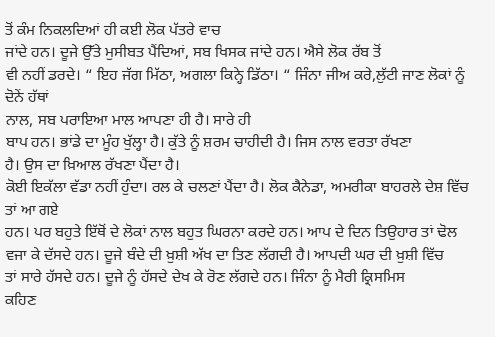ਤੋਂ ਕੰਮ ਨਿਕਲਦਿਆਂ ਹੀ ਕਈ ਲੋਕ ਪੱਤਰੇ ਵਾਚ
ਜਾਂਦੇ ਹਨ। ਦੂਜੇ ਉੱਤੇ ਮੁਸੀਬਤ ਪੈਂਦਿਆਂ, ਸਬ ਖਿਸਕ ਜਾਂਦੇ ਹਨ। ਐਸੇ ਲੋਕ ਰੱਬ ਤੋਂ
ਵੀ ਨਹੀਂ ਡਰਦੇ। “ ਇਹ ਜੱਗ ਮਿੱਠਾ, ਅਗਲਾ ਕਿਨ੍ਹੇ ਡਿੱਠਾ। “ ਜਿੰਨਾ ਜੀਅ ਕਰੇ,ਲੁੱਟੀ ਜਾਣ ਲੋਕਾਂ ਨੂੰ ਦੋਨੇਂ ਹੱਥਾਂ
ਨਾਲ, ਸਬ ਪਰਾਇਆ ਮਾਲ ਆਪਣਾ ਹੀ ਹੈ। ਸਾਰੇ ਹੀ
ਬਾਪ ਹਨ। ਭਾਂਡੇ ਦਾ ਮੂੰਹ ਖੁੱਲ੍ਹਾ ਹੈ। ਕੁੱਤੇ ਨੂੰ ਸ਼ਰਮ ਚਾਹੀਦੀ ਹੈ। ਜਿਸ ਨਾਲ ਵਰਤਾ ਰੱਖਣਾ
ਹੈ। ਉਸ ਦਾ ਖ਼ਿਆਲ ਰੱਖਣਾ ਪੈਂਦਾ ਹੈ।
ਕੋਈ ਇਕੱਲਾ ਵੱਡਾ ਨਹੀਂ ਹੁੰਦਾ। ਰਲ ਕੇ ਚਲਣਾਂ ਪੈਂਦਾ ਹੈ। ਲੋਕ ਕੈਨੇਡਾ, ਅਮਰੀਕਾ ਬਾਹਰਲੇ ਦੇਸ਼ ਵਿੱਚ ਤਾਂ ਆ ਗਏ
ਹਨ। ਪਰ ਬਹੁਤੇ ਇੱਥੋਂ ਦੇ ਲੋਕਾਂ ਨਾਲ ਬਹੁਤ ਘਿਰਨਾ ਕਰਦੇ ਹਨ। ਆਪ ਦੇ ਦਿਨ ਤਿਉਹਾਰ ਤਾਂ ਢੋਲ
ਵਜਾ ਕੇ ਦੱਸਦੇ ਹਨ। ਦੂਜੇ ਬੰਦੇ ਦੀ ਖ਼ੁਸ਼ੀ ਅੱਖ ਦਾ ਤਿਣ ਲੱਗਦੀ ਹੈ। ਆਪਦੀ ਘਰ ਦੀ ਖ਼ੁਸ਼ੀ ਵਿੱਚ
ਤਾਂ ਸਾਰੇ ਹੱਸਦੇ ਹਨ। ਦੂਜੇ ਨੂੰ ਹੱਸਦੇ ਦੇਖ ਕੇ ਰੋਣ ਲੱਗਦੇ ਹਨ। ਜਿੰਨਾ ਨੂੰ ਮੈਰੀ ਕ੍ਰਿਸਮਿਸ
ਕਹਿਣ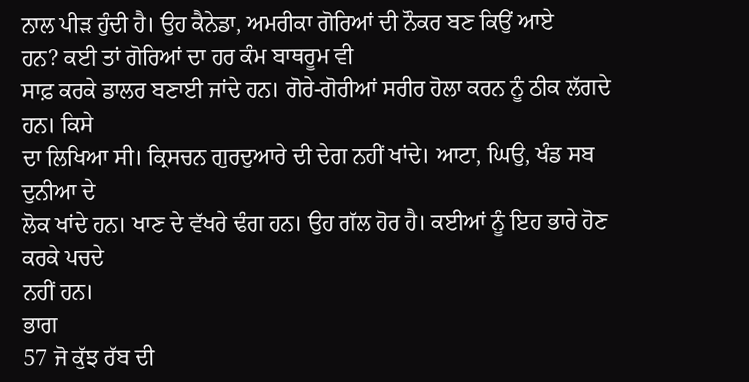ਨਾਲ ਪੀੜ ਹੁੰਦੀ ਹੈ। ਉਹ ਕੈਨੇਡਾ, ਅਮਰੀਕਾ ਗੋਰਿਆਂ ਦੀ ਨੌਕਰ ਬਣ ਕਿਉਂ ਆਏ
ਹਨ? ਕਈ ਤਾਂ ਗੋਰਿਆਂ ਦਾ ਹਰ ਕੰਮ ਬਾਥਰੂਮ ਵੀ
ਸਾਫ਼ ਕਰਕੇ ਡਾਲਰ ਬਣਾਈ ਜਾਂਦੇ ਹਨ। ਗੋਰੇ-ਗੋਰੀਆਂ ਸਰੀਰ ਹੋਲਾ ਕਰਨ ਨੂੰ ਠੀਕ ਲੱਗਦੇ ਹਨ। ਕਿਸੇ
ਦਾ ਲਿਖਿਆ ਸੀ। ਕ੍ਰਿਸਚਨ ਗੁਰਦੁਆਰੇ ਦੀ ਦੇਗ ਨਹੀਂ ਖਾਂਦੇ। ਆਟਾ, ਘਿਉ, ਖੰਡ ਸਬ ਦੁਨੀਆ ਦੇ
ਲੋਕ ਖਾਂਦੇ ਹਨ। ਖਾਣ ਦੇ ਵੱਖਰੇ ਢੰਗ ਹਨ। ਉਹ ਗੱਲ ਹੋਰ ਹੈ। ਕਈਆਂ ਨੂੰ ਇਹ ਭਾਰੇ ਹੋਣ ਕਰਕੇ ਪਚਦੇ
ਨਹੀਂ ਹਨ।
ਭਾਗ
57 ਜੋ ਕੁੱਝ ਰੱਬ ਦੀ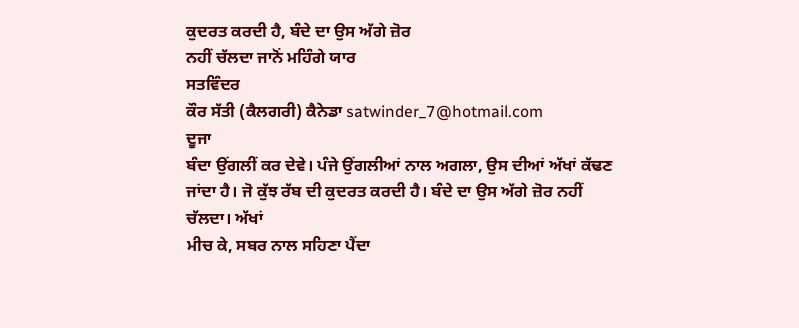ਕੁਦਰਤ ਕਰਦੀ ਹੈ, ਬੰਦੇ ਦਾ ਉਸ ਅੱਗੇ ਜ਼ੋਰ
ਨਹੀਂ ਚੱਲਦਾ ਜਾਨੋਂ ਮਹਿੰਗੇ ਯਾਰ
ਸਤਵਿੰਦਰ
ਕੌਰ ਸੱਤੀ (ਕੈਲਗਰੀ) ਕੈਨੇਡਾ satwinder_7@hotmail.com
ਦੂਜਾ
ਬੰਦਾ ਉਂਗਲੀਂ ਕਰ ਦੇਵੇ। ਪੰਜੇ ਉਂਗਲੀਆਂ ਨਾਲ ਅਗਲਾ, ਉਸ ਦੀਆਂ ਅੱਖਾਂ ਕੱਢਣ
ਜਾਂਦਾ ਹੈ। ਜੋ ਕੁੱਝ ਰੱਬ ਦੀ ਕੁਦਰਤ ਕਰਦੀ ਹੈ। ਬੰਦੇ ਦਾ ਉਸ ਅੱਗੇ ਜ਼ੋਰ ਨਹੀਂ ਚੱਲਦਾ। ਅੱਖਾਂ
ਮੀਚ ਕੇ, ਸਬਰ ਨਾਲ ਸਹਿਣਾ ਪੈਂਦਾ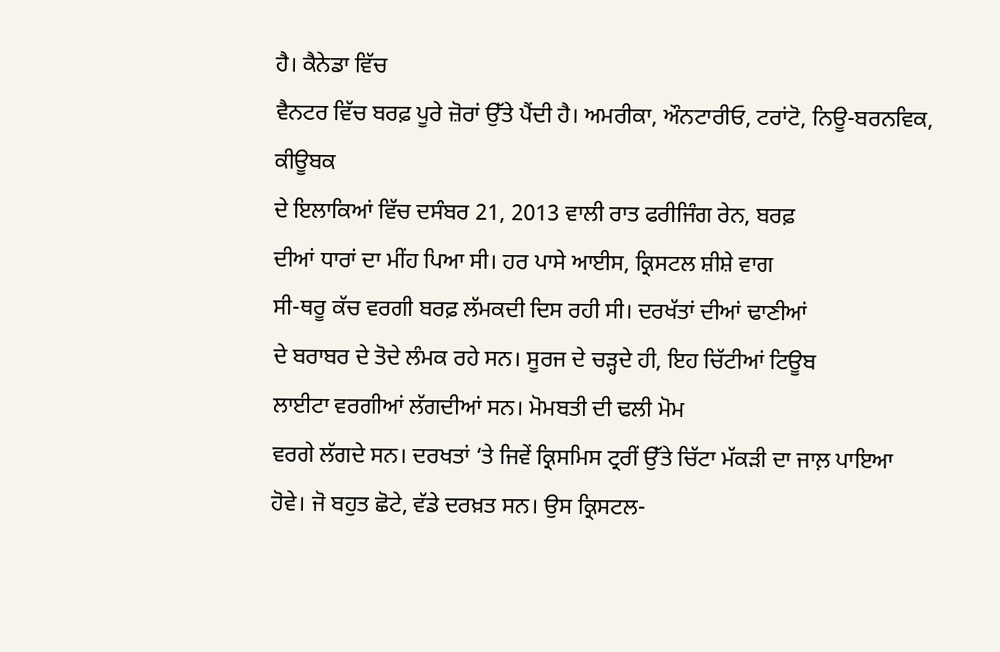ਹੈ। ਕੈਨੇਡਾ ਵਿੱਚ
ਵੈਨਟਰ ਵਿੱਚ ਬਰਫ਼ ਪੂਰੇ ਜ਼ੋਰਾਂ ਉੱਤੇ ਪੈਂਦੀ ਹੈ। ਅਮਰੀਕਾ, ਔਨਟਾਰੀਓ, ਟਰਾਂਟੋ, ਨਿਊ-ਬਰਨਵਿਕ, ਕੀਊਬਕ
ਦੇ ਇਲਾਕਿਆਂ ਵਿੱਚ ਦਸੰਬਰ 21, 2013 ਵਾਲੀ ਰਾਤ ਫਰੀਜਿੰਗ ਰੇਨ, ਬਰਫ਼
ਦੀਆਂ ਧਾਰਾਂ ਦਾ ਮੀਂਹ ਪਿਆ ਸੀ। ਹਰ ਪਾਸੇ ਆਈਸ, ਕ੍ਰਿਸਟਲ ਸ਼ੀਸ਼ੇ ਵਾਗ
ਸੀ-ਥਰੂ ਕੱਚ ਵਰਗੀ ਬਰਫ਼ ਲੱਮਕਦੀ ਦਿਸ ਰਹੀ ਸੀ। ਦਰਖੱਤਾਂ ਦੀਆਂ ਢਾਣੀਆਂ
ਦੇ ਬਰਾਬਰ ਦੇ ਤੋਦੇ ਲੰਮਕ ਰਹੇ ਸਨ। ਸੂਰਜ ਦੇ ਚੜ੍ਹਦੇ ਹੀ, ਇਹ ਚਿੱਟੀਆਂ ਟਿਊਬ
ਲਾਈਟਾ ਵਰਗੀਆਂ ਲੱਗਦੀਆਂ ਸਨ। ਮੋਮਬਤੀ ਦੀ ਢਲੀ ਮੋਮ
ਵਰਗੇ ਲੱਗਦੇ ਸਨ। ਦਰਖਤਾਂ ‘ਤੇ ਜਿਵੇਂ ਕ੍ਰਿਸਮਿਸ ਟ੍ਰਰੀਂ ਉੱਤੇ ਚਿੱਟਾ ਮੱਕੜੀ ਦਾ ਜਾਲ਼ ਪਾਇਆ
ਹੋਵੇ। ਜੋ ਬਹੁਤ ਛੋਟੇ, ਵੱਡੇ ਦਰਖ਼ਤ ਸਨ। ਉਸ ਕ੍ਰਿਸਟਲ-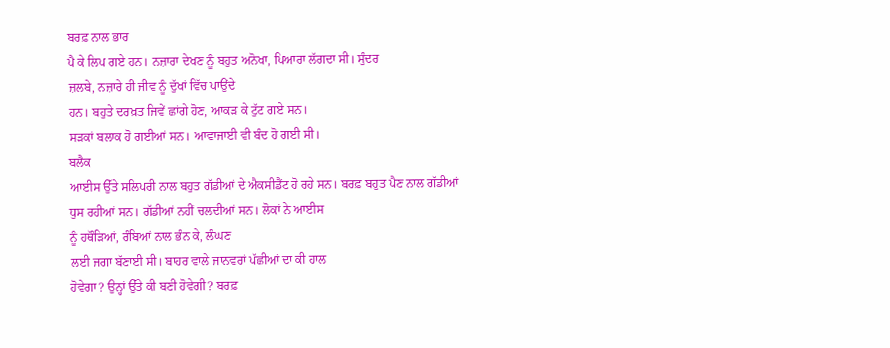ਬਰਫ਼ ਨਾਲ ਭਾਰ
ਪੈ ਕੇ ਲਿਪ ਗਏ ਹਨ। ਨਜ਼ਾਰਾ ਦੇਖਣ ਨੂੰ ਬਹੁਤ ਅਨੋਖਾ, ਪਿਆਰਾ ਲੱਗਦਾ ਸੀ। ਸੁੰਦਰ
ਜ਼ਲਬੇ, ਨਜ਼ਾਰੇ ਹੀ ਜੀਵ ਨੂੰ ਦੁੱਖਾਂ ਵਿੱਚ ਪਾਉਂਦੇ
ਹਨ। ਬਹੁਤੇ ਦਰਖ਼ਤ ਜਿਵੇਂ ਛਾਂਗੇ ਹੋਣ, ਆਕੜ ਕੇ ਟੁੱਟ ਗਏ ਸਨ।
ਸੜਕਾਂ ਬਲਾਕ ਹੋ ਗਈਆਂ ਸਨ। ਆਵਾਜਾਈ ਵੀ ਬੰਦ ਹੋ ਗਈ ਸੀ।
ਬਲੈਕ
ਆਈਸ ਉੱਤੇ ਸਲਿਪਰੀ ਨਾਲ ਬਹੁਤ ਗੱਡੀਆਂ ਦੇ ਐਕਸੀਡੈਂਟ ਹੋ ਰਹੇ ਸਨ। ਬਰਫ਼ ਬਹੁਤ ਪੈਣ ਨਾਲ ਗੱਡੀਆਂ
ਧੁਸ ਰਹੀਆਂ ਸਨ। ਗੱਡੀਆਂ ਨਹੀਂ ਚਲਦੀਆਂ ਸਨ। ਲੋਕਾਂ ਨੇ ਆਈਸ
ਨੂੰ ਹਥੌੜਿਆਂ, ਰੰਬਿਆਂ ਨਾਲ ਭੰਨ ਕੇ, ਲੰਘਣ
ਲਈ ਜਗਾ ਬੱਣਾਈ ਸੀ। ਬਾਹਰ ਵਾਲੇ ਜਾਨਵਰਾਂ ਪੱਛੀਆਂ ਦਾ ਕੀ ਹਾਲ
ਹੋਵੇਗਾ? ਉਨ੍ਹਾਂ ਉੱਤੇ ਕੀ ਬਣੀ ਹੋਵੇਗੀ? ਬਰਫ਼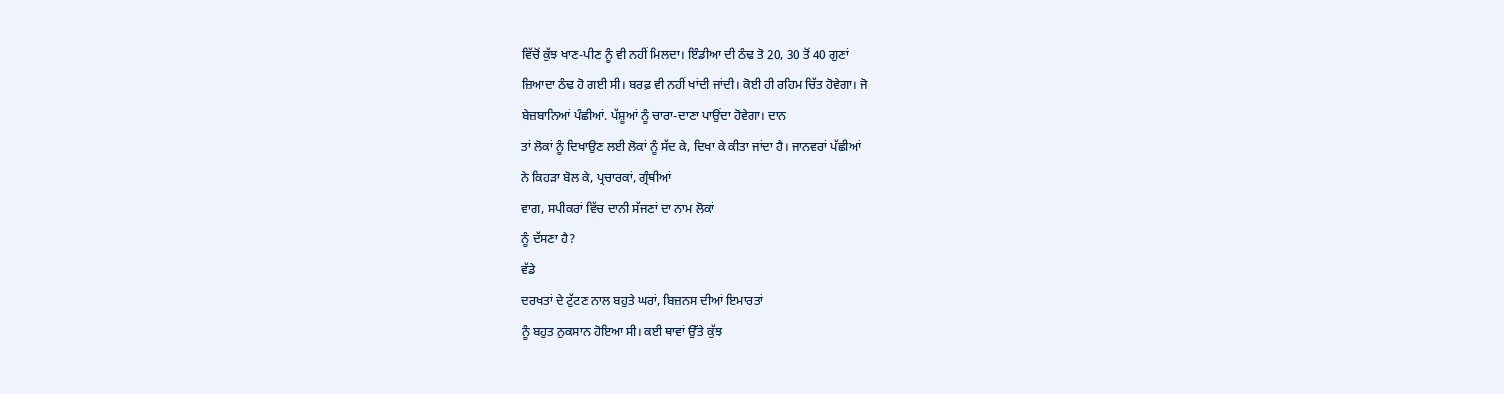ਵਿੱਚੋਂ ਕੁੱਝ ਖਾਣ-ਪੀਣ ਨੂੰ ਵੀ ਨਹੀਂ ਮਿਲਦਾ। ਇੰਡੀਆ ਦੀ ਠੰਢ ਤੋ 20, 30 ਤੋਂ 40 ਗੁਣਾਂ
ਜ਼ਿਆਦਾ ਠੰਢ ਹੋ ਗਈ ਸੀ। ਬਰਫ਼ ਵੀ ਨਹੀਂ ਖਾਂਦੀ ਜਾਂਦੀ। ਕੋਈ ਹੀ ਰਹਿਮ ਚਿੱਤ ਹੋਵੇਗਾ। ਜੋ
ਬੇਜ਼ਬਾਨਿਆਂ ਪੰਛੀਆਂ. ਪੱਸ਼ੂਆਂ ਨੂੰ ਚਾਰਾ-ਦਾਣਾ ਪਾਉਂਦਾ ਹੋਵੇਗਾ। ਦਾਨ
ਤਾਂ ਲੋਕਾਂ ਨੂੰ ਦਿਖਾਉਣ ਲਈ ਲੋਕਾਂ ਨੂੰ ਸੱਦ ਕੇ, ਦਿਖਾ ਕੇ ਕੀਤਾ ਜਾਂਦਾ ਹੈ। ਜਾਨਵਰਾਂ ਪੱਛੀਆਂ
ਨੇ ਕਿਹੜਾ ਬੋਲ ਕੇ, ਪ੍ਰਚਾਰਕਾਂ, ਗ੍ਰੰਥੀਆਂ
ਵਾਗ, ਸਪੀਕਰਾਂ ਵਿੱਚ ਦਾਨੀ ਸੱਜਣਾਂ ਦਾ ਨਾਮ ਲੋਕਾਂ
ਨੂੰ ਦੱਸਣਾ ਹੈ?
ਵੱਡੇ
ਦਰਖਤਾਂ ਦੇ ਟੁੱਟਣ ਨਾਲ ਬਹੁਤੇ ਘਰਾਂ, ਬਿਜ਼ਨਸ ਦੀਆਂ ਇਮਾਰਤਾਂ
ਨੂੰ ਬਹੁਤ ਨੁਕਸਾਨ ਹੋਇਆ ਸੀ। ਕਈ ਥਾਵਾਂ ਉੱਤੇ ਕੁੱਝ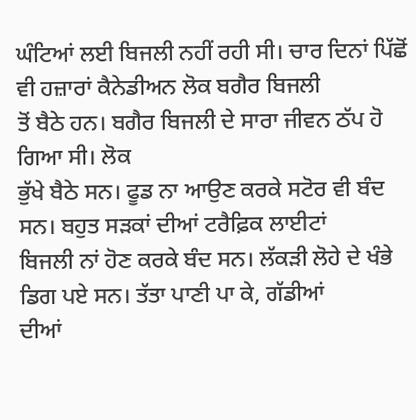ਘੰਟਿਆਂ ਲਈ ਬਿਜਲੀ ਨਹੀਂ ਰਹੀ ਸੀ। ਚਾਰ ਦਿਨਾਂ ਪਿੱਛੋਂ ਵੀ ਹਜ਼ਾਰਾਂ ਕੈਨੇਡੀਅਨ ਲੋਕ ਬਗੈਰ ਬਿਜਲੀ
ਤੋਂ ਬੈਠੇ ਹਨ। ਬਗੈਰ ਬਿਜਲੀ ਦੇ ਸਾਰਾ ਜੀਵਨ ਠੱਪ ਹੋ ਗਿਆ ਸੀ। ਲੋਕ
ਭੁੱਖੇ ਬੈਠੇ ਸਨ। ਫੂਡ ਨਾ ਆਉਣ ਕਰਕੇ ਸਟੋਰ ਵੀ ਬੰਦ ਸਨ। ਬਹੁਤ ਸੜਕਾਂ ਦੀਆਂ ਟਰੈਫ਼ਿਕ ਲਾਈਟਾਂ
ਬਿਜਲੀ ਨਾਂ ਹੋਣ ਕਰਕੇ ਬੰਦ ਸਨ। ਲੱਕੜੀ ਲੋਹੇ ਦੇ ਖੰਭੇ ਡਿਗ ਪਏ ਸਨ। ਤੱਤਾ ਪਾਣੀ ਪਾ ਕੇ, ਗੱਡੀਆਂ
ਦੀਆਂ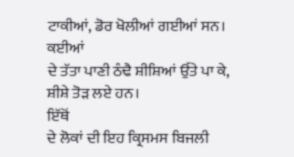ਟਾਕੀਆਂ, ਡੋਰ ਖੋਲੀਆਂ ਗਈਆਂ ਸਨ। ਕਈਆਂ
ਦੇ ਤੱਤਾ ਪਾਣੀ ਠੰਢੈ ਸ਼ੀਸ਼ਿਆਂ ਉੱਤੇ ਪਾ ਕੇ, ਸ਼ੀਸ਼ੇ ਤੋੜ ਲਏ ਹਨ।
ਇੱਥੋਂ
ਦੇ ਲੋਕਾਂ ਦੀ ਇਹ ਕ੍ਰਿਸਮਸ ਬਿਜਲੀ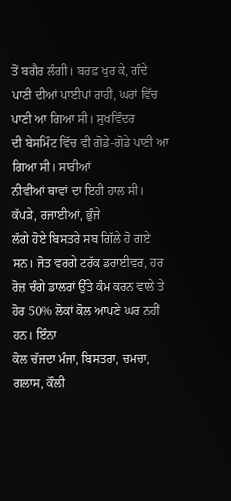ਤੋਂ ਬਗੈਰ ਲੰਗੀ। ਬਰਫ਼ ਖੁਰ ਕੇ, ਗੰਦੇ
ਪਾਣੀ ਦੀਆਂ ਪਾਈਪਾਂ ਰਾਹੀਂ, ਘਰਾਂ ਵਿੱਚ ਪਾਣੀ ਆ ਗਿਆ ਸੀ। ਸੁਖਵਿੰਦਰ
ਦੀ ਬੇਸਮਿੰਟ ਵਿੱਚ ਵੀ ਗੋਡੇ-ਗੋਡੇ ਪਾਣੀ ਆ ਗਿਆ ਸੀ। ਸਾਰੀਆਂ
ਨੀਵੀਂਆਂ ਥਾਵਾਂ ਦਾ ਇਹੀ ਹਾਲ ਸੀ। ਕੱਪੜੇ, ਰਜਾਈਆਂ, ਭੁੰਜੇ
ਲੱਗੇ ਹੋਏ ਬਿਸਤਰੇ ਸਬ ਗਿੱਲੇ ਹੋ ਗਏ ਸਨ। ਜੋਤ ਵਰਗੇ ਟਰੱਕ ਡਰਾਈਵਰ, ਹਰ
ਰੋਜ਼ ਚੰਗੇ ਡਾਲਰਾਂ ਉੱਤੇ ਕੰਮ ਕਰਨ ਵਾਲੇ ਤੇ ਹੋਰ 50% ਲੋਕਾਂ ਕੋਲ ਆਪਣੇ ਘਰ ਨਹੀਂ ਹਨ। ਇੰਨਾ
ਕੋਲ ਚੱਜਦਾ ਮੰਜਾ, ਬਿਸਤਰਾ, ਚਮਚਾ, ਗਲਾਸ, ਕੌਲੀ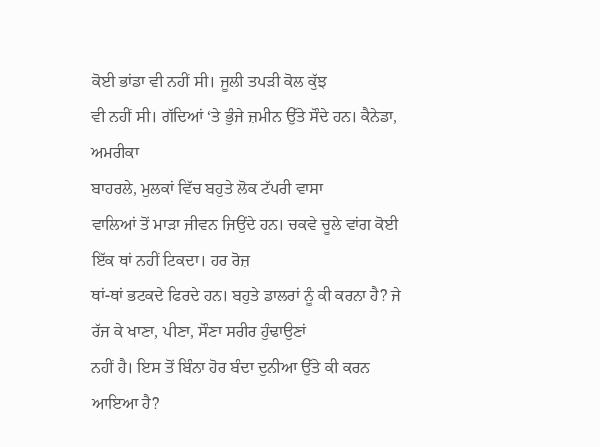ਕੋਈ ਭਾਂਡਾ ਵੀ ਨਹੀਂ ਸੀ। ਜੂਲੀ ਤਪੜੀ ਕੋਲ ਕੁੱਝ
ਵੀ ਨਹੀਂ ਸੀ। ਗੱਦਿਆਂ ‘ਤੇ ਭੁੰਜੇ ਜ਼ਮੀਨ ਉੱਤੇ ਸੌਦੇ ਹਨ। ਕੈਨੇਡਾ, ਅਮਰੀਕਾ
ਬਾਹਰਲੇ, ਮੁਲਕਾਂ ਵਿੱਚ ਬਹੁਤੇ ਲੋਕ ਟੱਪਰੀ ਵਾਸਾ
ਵਾਲਿਆਂ ਤੋਂ ਮਾੜਾ ਜੀਵਨ ਜਿਉਂਦੇ ਹਨ। ਚਕਵੇ ਚੂਲੇ ਵਾਂਗ ਕੋਈ ਇੱਕ ਥਾਂ ਨਹੀਂ ਟਿਕਦਾ। ਹਰ ਰੋਜ਼
ਥਾਂ-ਥਾਂ ਭਟਕਦੇ ਫਿਰਦੇ ਹਨ। ਬਹੁਤੇ ਡਾਲਰਾਂ ਨੂੰ ਕੀ ਕਰਨਾ ਹੈ? ਜੇ
ਰੱਜ ਕੇ ਖਾਣਾ, ਪੀਣਾ, ਸੌਣਾ ਸਰੀਰ ਹੁੰਢਾਉਣਾਂ
ਨਹੀਂ ਹੈ। ਇਸ ਤੋਂ ਬਿੰਨਾ ਹੋਰ ਬੰਦਾ ਦੁਨੀਆ ਉੱਤੇ ਕੀ ਕਰਨ ਆਇਆ ਹੈ?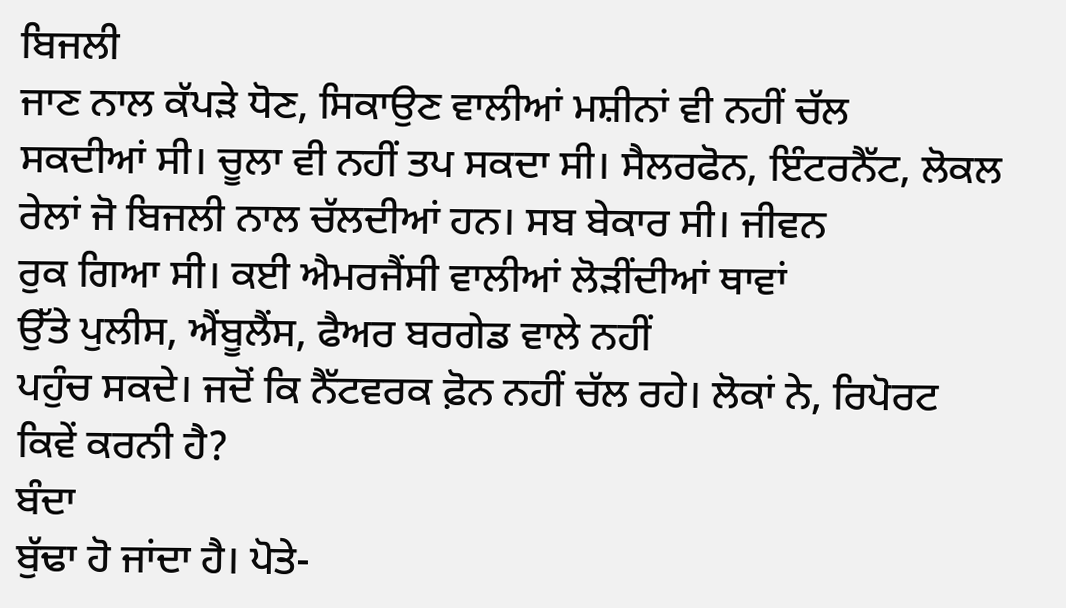ਬਿਜਲੀ
ਜਾਣ ਨਾਲ ਕੱਪੜੇ ਧੋਣ, ਸਿਕਾਉਣ ਵਾਲੀਆਂ ਮਸ਼ੀਨਾਂ ਵੀ ਨਹੀਂ ਚੱਲ
ਸਕਦੀਆਂ ਸੀ। ਚੂਲਾ ਵੀ ਨਹੀਂ ਤਪ ਸਕਦਾ ਸੀ। ਸੈਲਰਫੋਨ, ਇੰਟਰਨੈੱਟ, ਲੋਕਲ
ਰੇਲਾਂ ਜੋ ਬਿਜਲੀ ਨਾਲ ਚੱਲਦੀਆਂ ਹਨ। ਸਬ ਬੇਕਾਰ ਸੀ। ਜੀਵਨ
ਰੁਕ ਗਿਆ ਸੀ। ਕਈ ਐਮਰਜੈਂਸੀ ਵਾਲੀਆਂ ਲੋੜੀਂਦੀਆਂ ਥਾਵਾਂ
ਉੱਤੇ ਪੁਲੀਸ, ਐਂਬੂਲੈਂਸ, ਫੈਅਰ ਬਰਗੇਡ ਵਾਲੇ ਨਹੀਂ
ਪਹੁੰਚ ਸਕਦੇ। ਜਦੋਂ ਕਿ ਨੈੱਟਵਰਕ ਫ਼ੋਨ ਨਹੀਂ ਚੱਲ ਰਹੇ। ਲੋਕਾਂ ਨੇ, ਰਿਪੋਰਟ
ਕਿਵੇਂ ਕਰਨੀ ਹੈ?
ਬੰਦਾ
ਬੁੱਢਾ ਹੋ ਜਾਂਦਾ ਹੈ। ਪੋਤੇ-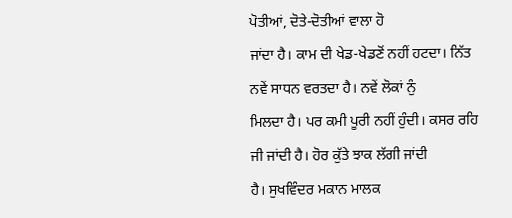ਪੋਤੀਆਂ, ਦੋਤੇ-ਦੋਤੀਆਂ ਵਾਲਾ ਹੋ
ਜਾਂਦਾ ਹੈ। ਕਾਮ ਦੀ ਖੇਡ-ਖੇਡਣੋਂ ਨਹੀਂ ਹਟਦਾ। ਨਿੱਤ ਨਵੇਂ ਸਾਧਨ ਵਰਤਦਾ ਹੈ। ਨਵੇਂ ਲੋਕਾਂ ਨੁੰ
ਮਿਲਦਾ ਹੈ। ਪਰ ਕਮੀ ਪੂਰੀ ਨਹੀਂ ਹੁੰਦੀ। ਕਸਰ ਰਹਿ ਜੀ ਜਾਂਦੀ ਹੈ। ਹੋਰ ਕੁੱਤੇ ਝਾਕ ਲੱਗੀ ਜਾਂਦੀ
ਹੈ। ਸੁਖਵਿੰਦਰ ਮਕਾਨ ਮਾਲਕ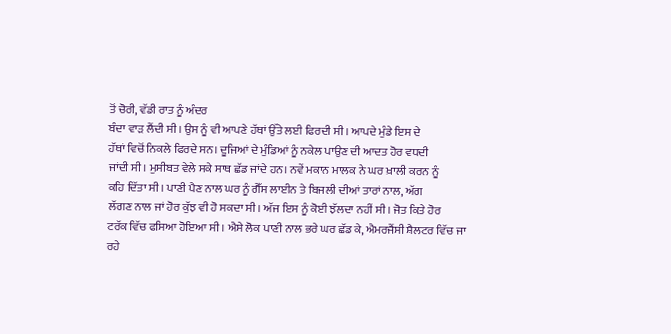ਤੋਂ ਚੋਰੀ, ਵੱਡੀ ਰਾਤ ਨੂੰ ਅੰਦਰ
ਬੰਦਾ ਵਾੜ ਲੈਂਦੀ ਸੀ। ਉਸ ਨੂੰ ਵੀ ਆਪਣੇ ਹੱਥਾਂ ਉੱਤੇ ਲਈ ਫਿਰਦੀ ਸੀ। ਆਪਦੇ ਮੁੰਡੇ ਇਸ ਦੇ
ਹੱਥਾਂ ਵਿਚੋਂ ਨਿਕਲੇ ਫਿਰਦੇ ਸਨ। ਦੂਜਿਆਂ ਦੇ ਮੁੰਡਿਆਂ ਨੂੰ ਨਕੇਲ ਪਾਉਣ ਦੀ ਆਦਤ ਹੋਰ ਵਧਦੀ
ਜਾਂਦੀ ਸੀ। ਮੁਸੀਬਤ ਵੇਲੇ ਸਕੇ ਸਾਥ ਛੱਡ ਜਾਂਦੇ ਹਨ। ਨਵੇਂ ਮਕਾਨ ਮਾਲਕ ਨੇ ਘਰ ਖ਼ਾਲੀ ਕਰਨ ਨੂੰ
ਕਹਿ ਦਿੱਤਾ ਸੀ। ਪਾਣੀ ਪੈਣ ਨਾਲ ਘਰ ਨੂੰ ਗੈੱਸ ਲਾਈਨ ਤੇ ਬਿਜਲੀ ਦੀਆਂ ਤਾਰਾਂ ਨਾਲ, ਅੱਗ
ਲੱਗਣ ਨਾਲ ਜਾਂ ਹੋਰ ਕੁੱਝ ਵੀ ਹੋ ਸਕਦਾ ਸੀ। ਅੱਜ ਇਸ ਨੂੰ ਕੋਈ ਝੱਲਦਾ ਨਹੀਂ ਸੀ। ਜੋਤ ਕਿਤੇ ਹੋਰ
ਟਰੱਕ ਵਿੱਚ ਫਸਿਆ ਹੋਇਆ ਸੀ। ਐਸੇ ਲੋਕ ਪਾਣੀ ਨਾਲ ਭਰੇ ਘਰ ਛੱਡ ਕੇ, ਐਮਰਜੈਂਸੀ ਸ਼ੈਲਟਰ ਵਿੱਚ ਜਾ
ਰਹੇ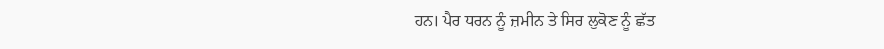ਹਨ। ਪੈਰ ਧਰਨ ਨੂੰ ਜ਼ਮੀਨ ਤੇ ਸਿਰ ਲੁਕੋਣ ਨੂੰ ਛੱਤ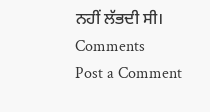ਨਹੀਂ ਲੱਭਦੀ ਸੀ।
Comments
Post a Comment